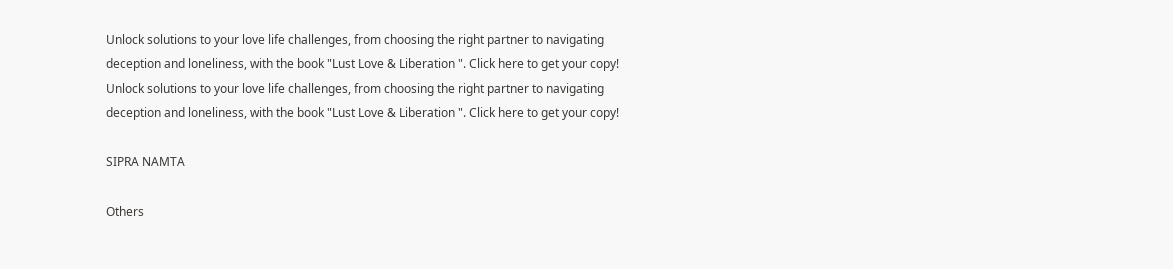Unlock solutions to your love life challenges, from choosing the right partner to navigating deception and loneliness, with the book "Lust Love & Liberation ". Click here to get your copy!
Unlock solutions to your love life challenges, from choosing the right partner to navigating deception and loneliness, with the book "Lust Love & Liberation ". Click here to get your copy!

SIPRA NAMTA

Others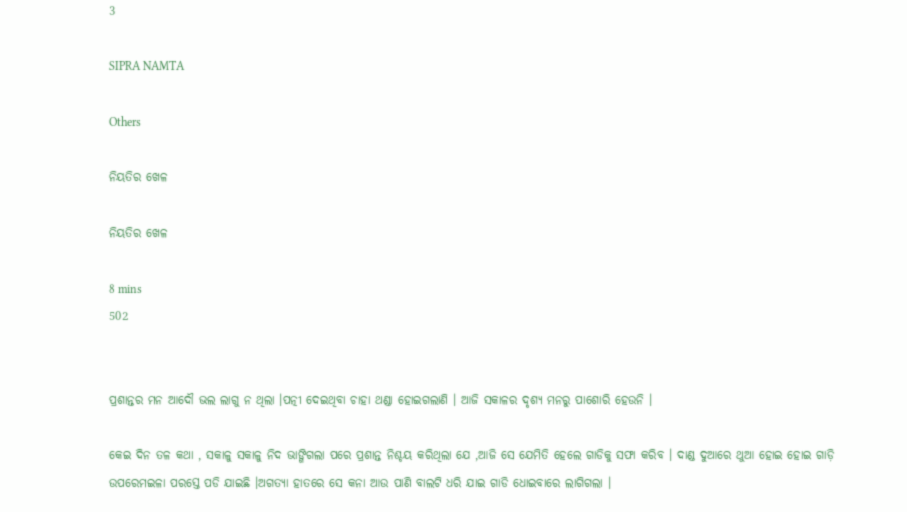3

SIPRA NAMTA

Others

ନିୟତିର ଖେଳ

ନିୟତିର ଖେଳ

8 mins
502


ପ୍ରଶାନ୍ତର ମନ ଆଦୌ ଭଲ ଲାଗୁ ନ ଥିଲା ।ପତ୍ନୀ ଦେଇଥିବା ଚାହା ଥଣ୍ଡା ହୋଇଗଲାଣି । ଆଜି ସକାଳର ଦୃଶ୍ୟ ମନରୁ ପାଶୋରି ହେଉନି ।

କେଇ ଦିନ ତଳ କଥା , ସକାଳୁ ସକାଳୁ ନିଦ ଭାଙ୍ଗିଗଲା ପରେ ପ୍ରଶାନ୍ତ ନିଶ୍ଚୟ କରିଥିଲା ଯେ ,ଆଜି ସେ ଯେମିତି ହେଲେ ଗାଡିକୁ ସଫା କରିବ । ଦାଣ୍ଡ ଦୁଆରେ ଥୁଆ ହୋଇ ହୋଇ ଗାଡ଼ି ଉପରେମଇଳା ପରସ୍ତେ ପଡି ଯାଇଛି ।ଅଗତ୍ୟା ହାତରେ ସେ କନା ଆଉ ପାଣି ବାଲଟି ଧରି ଯାଇ ଗାଡି ଧୋଇବାରେ ଲାଗିଗଲା ।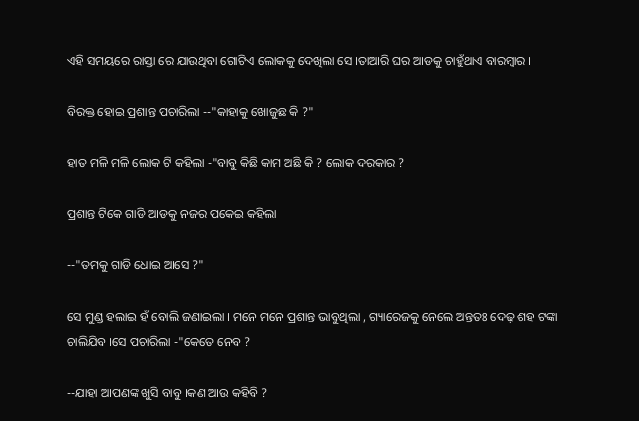ଏହି ସମୟରେ ରାସ୍ତା ରେ ଯାଉଥିବା ଗୋଟିଏ ଲୋକକୁ ଦେଖିଲା ସେ ।ତାଆରି ଘର ଆଡକୁ ଚାହୁଁଥାଏ ବାରମ୍ବାର ।

ବିରକ୍ତ ହୋଇ ପ୍ରଶାନ୍ତ ପଚାରିଲା --"କାହାକୁ ଖୋଜୁଛ କି ?"

ହାତ ମଳି ମଳି ଲୋକ ଟି କହିଲା -"ବାବୁ କିଛି କାମ ଅଛି କି ? ଲୋକ ଦରକାର ?

ପ୍ରଶାନ୍ତ ଟିକେ ଗାଡି ଆଡକୁ ନଜର ପକେଇ କହିଲା

--"ତମକୁ ଗାଡି ଧୋଇ ଆସେ ?"

ସେ ମୁଣ୍ଡ ହଲାଇ ହଁ ବୋଲି ଜଣାଇଲା । ମନେ ମନେ ପ୍ରଶାନ୍ତ ଭାବୁଥିଲା , ଗ୍ୟାରେଜକୁ ନେଲେ ଅନ୍ତତଃ ଦେଢ଼ ଶହ ଟଙ୍କା ଚାଲିଯିବ ।ସେ ପଚାରିଲା -"କେତେ ନେବ ?

--ଯାହା ଆପଣଙ୍କ ଖୁସି ବାବୁ ।କଣ ଆଉ କହିବି ?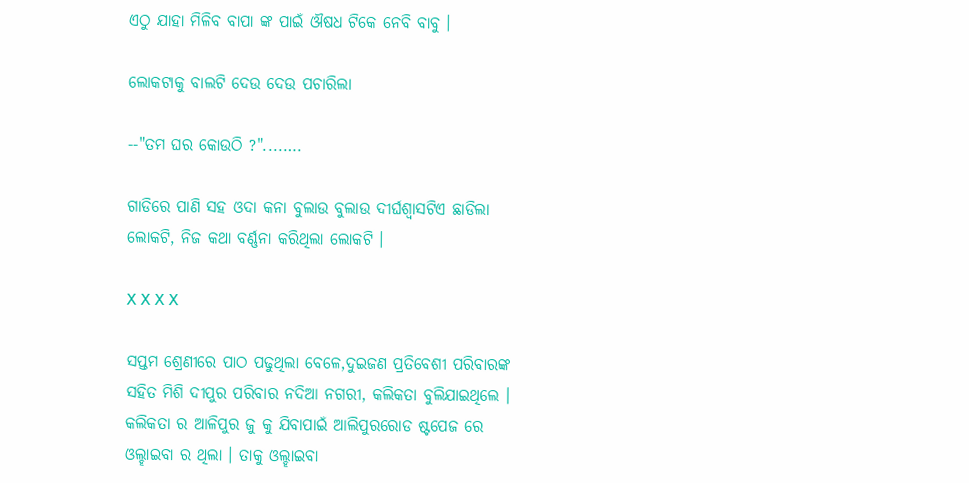ଏଠୁ ଯାହା ମିଳିବ ବାପା ଙ୍କ ପାଇଁ ଔଷଧ ଟିକେ ନେବି ବାବୁ ।

ଲୋକଟାକୁ ବାଲଟି ଦେଉ ଦେଉ ପଚାରିଲା

--"ତମ ଘର କୋଉଠି ?"....….

ଗାଡିରେ ପାଣି ସହ ଓଦା କନା ବୁଲାଉ ବୁଲାଉ ଦୀର୍ଘଶ୍ୱାସଟିଏ ଛାଡିଲା ଲୋକଟି, ନିଜ କଥା ବର୍ଣ୍ଣନା କରିଥିଲା ଲୋକଟି ।

X X X X

ସପ୍ତମ ଶ୍ରେଣୀରେ ପାଠ ପଢୁଥିଲା ବେଳେ,ଦୁଇଜଣ ପ୍ରତିବେଶୀ ପରିବାରଙ୍କ ସହିତ ମିଶି ଦୀପୁର ପରିବାର ନଦିଆ ନଗରୀ, କଲିକତା ବୁଲିଯାଇଥିଲେ । କଲିକତା ର ଆଳିପୁର ଜୁ କୁ ଯିବାପାଇଁ ଆଲିପୁରରୋଡ ଷ୍ଟପେଜ ରେ ଓଲ୍ହାଇବା ର ଥିଲା । ତାକୁ ଓଲ୍ହାଇବା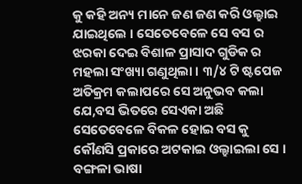କୁ କହି ଅନ୍ୟ ମାନେ ଜଣ ଜଣ କରି ଓଲ୍ହାଇ ଯାଇଥିଲେ । ସେତେବେଳେ ସେ ବସ ର ଝରକା ଦେଇ ବିଶାଳ ପ୍ରାସାଦ ଗୁଡିକ ର ମହଲା ସଂଖ୍ୟା ଗଣୁଥିଲା । ୩/୪ ଟି ଷ୍ଟପେଜ ଅତିକ୍ରମ କଲାପରେ ସେ ଅନୁଭବ କଲା ଯେ,ବସ ଭିତରେ ସେଏକା ଅଛି ସେତେବେଳେ ବିକଳ ହୋଇ ବସ କୁ କୌଣସି ପ୍ରକାରେ ଅଟକାଇ ଓଲ୍ହାଇଲା ସେ । ବଙ୍ଗଳା ଭାଷା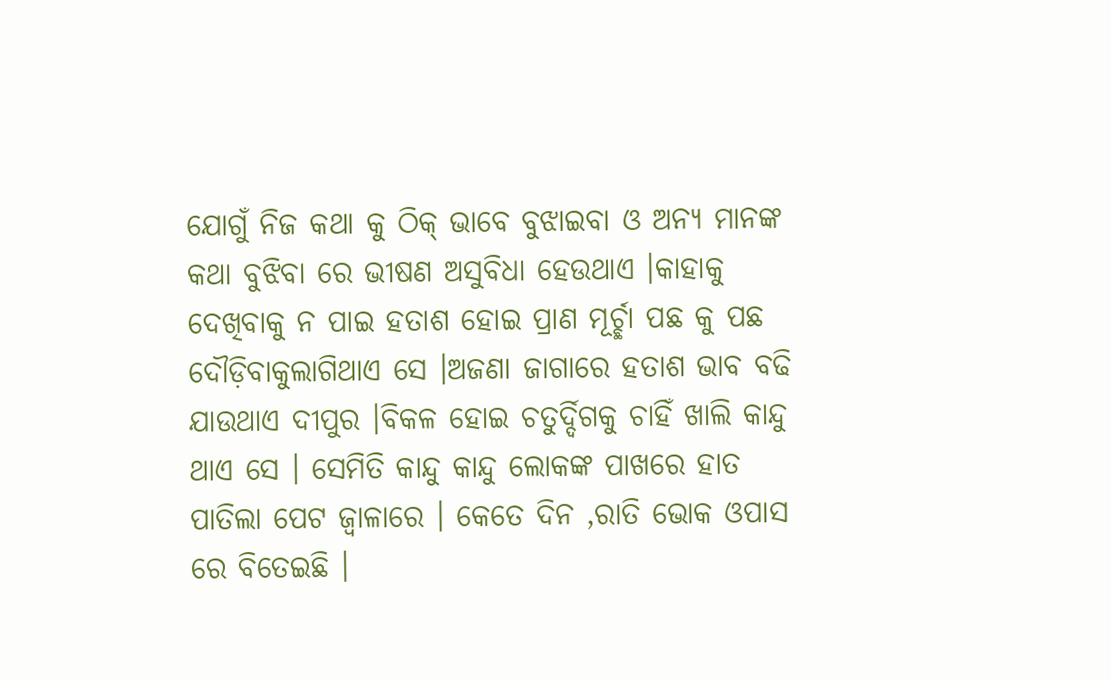ଯୋଗୁଁ ନିଜ କଥା କୁ ଠିକ୍ ଭାବେ ବୁଝାଇବା ଓ ଅନ୍ୟ ମାନଙ୍କ କଥା ବୁଝିବା ରେ ଭୀଷଣ ଅସୁବିଧା ହେଉଥାଏ ।କାହାକୁ ଦେଖିବାକୁ ନ ପାଇ ହତାଶ ହୋଇ ପ୍ରାଣ ମୂର୍ଚ୍ଛା ପଛ କୁ ପଛ ଦୌଡ଼ିବାକୁଲାଗିଥାଏ ସେ ।ଅଜଣା ଜାଗାରେ ହତାଶ ଭାବ ବଢି ଯାଉଥାଏ ଦୀପୁର ।ବିକଳ ହୋଇ ଚତୁର୍ଦ୍ଦିଗକୁ ଚାହିଁ ଖାଲି କାନ୍ଦୁ ଥାଏ ସେ । ସେମିତି କାନ୍ଦୁ କାନ୍ଦୁ ଲୋକଙ୍କ ପାଖରେ ହାତ ପାତିଲା ପେଟ ଜ୍ବାଳାରେ । କେତେ ଦିନ ,ରାତି ଭୋକ ଓପାସ ରେ ବିତେଇଛି ।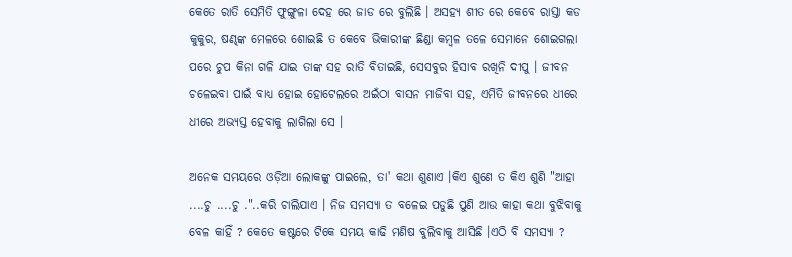କେତେ ରାତି ସେମିତି ଫୁଙ୍ଗୁଳା ଦେହ ରେ ଜାଡ ରେ ବୁଲିଛି । ଅସହ୍ୟ ଶୀତ ରେ କେବେ ରାସ୍ତା କଡ କୁକୁର, ଷଣ୍ଢଙ୍କ ମେଳରେ ଶୋଇଛି ତ କେବେ ଭିକାରୀଙ୍କ ଛିଣ୍ଡା କମ୍ବଳ ତଳେ ସେମାନେ ଶୋଇଗଲା ପରେ ଚୁପ କିନା ଗଳି ଯାଇ ତାଙ୍କ ସହ ରାତି ବିତାଇଛି, ସେସବୁର ହିସାବ ରଖିନି ଦୀପୁ । ଜୀବନ ଚଳେଇବା ପାଇଁ ବାଧ୍ୟ ହୋଇ ହୋଟେଲରେ ଅଇଁଠା ବାସନ ମାଜିବା ସହ, ଏମିତି ଜୀବନରେ ଧୀରେ ଧୀରେ ଅଭ୍ୟସ୍ତ ହେବାକୁ ଲାଗିଲା ସେ ।

ଅନେକ ସମୟରେ ଓଡ଼ିଆ ଲୋକଙ୍କୁ ପାଇଲେ, ତା' କଥା ଶୁଣାଏ ।କିଏ ଶୁଣେ ତ କିଏ ଶୁଣି "ଆହା ....ଚୁ ....ଚୁ ."..କରି ଚାଲିଯାଏ । ନିଜ ସମସ୍ୟା ତ ବଳେଇ ପଡୁଛି ପୁଣି ଆଉ କାହା କଥା ବୁଝିବାକୁ ବେଳ କାହିଁ ? କେତେ କଷ୍ଟରେ ଟିକେ ସମୟ କାଢି ମଣିଷ ବୁଲିବାକୁ ଆସିଛି ।ଏଠି ବି ସମସ୍ୟା ?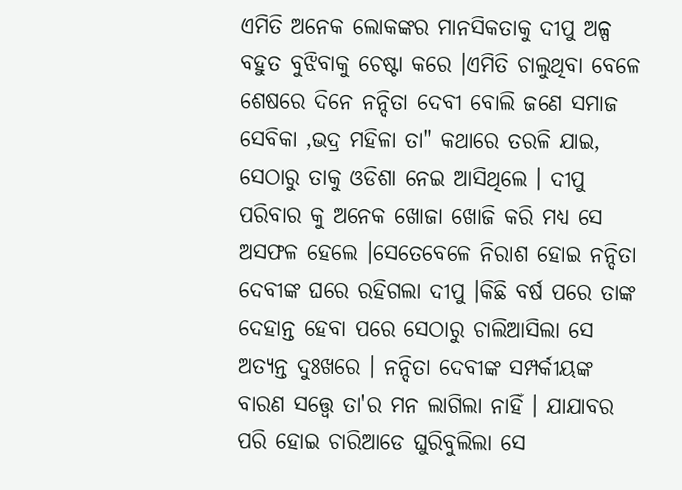ଏମିତି ଅନେକ ଲୋକଙ୍କର ମାନସିକତାକୁ ଦୀପୁ ଅଳ୍ପ ବହୁତ ବୁଝିବାକୁ ଚେଷ୍ଟା କରେ ।ଏମିତି ଚାଲୁଥିବା ବେଳେ ଶେଷରେ ଦିନେ ନନ୍ଦିତା ଦେବୀ ବୋଲି ଜଣେ ସମାଜ ସେବିକା ,ଭଦ୍ର ମହିଳା ତା" କଥାରେ ତରଳି ଯାଇ, ସେଠାରୁ ତାକୁ ଓଡିଶା ନେଇ ଆସିଥିଲେ । ଦୀପୁ ପରିବାର କୁ ଅନେକ ଖୋଜା ଖୋଜି କରି ମଧ୍ୟ ସେ ଅସଫଳ ହେଲେ ।ସେତେବେଳେ ନିରାଶ ହୋଇ ନନ୍ଦିତା ଦେବୀଙ୍କ ଘରେ ରହିଗଲା ଦୀପୁ ।କିଛି ବର୍ଷ ପରେ ତାଙ୍କ ଦେହାନ୍ତ ହେବା ପରେ ସେଠାରୁ ଚାଲିଆସିଲା ସେ ଅତ୍ୟନ୍ତ ଦୁଃଖରେ । ନନ୍ଦିତା ଦେବୀଙ୍କ ସମ୍ପର୍କୀୟଙ୍କ ବାରଣ ସତ୍ତ୍ୱେ ତା'ର ମନ ଲାଗିଲା ନାହିଁ । ଯାଯାବର ପରି ହୋଇ ଚାରିଆଡେ ଘୁରିବୁଲିଲା ସେ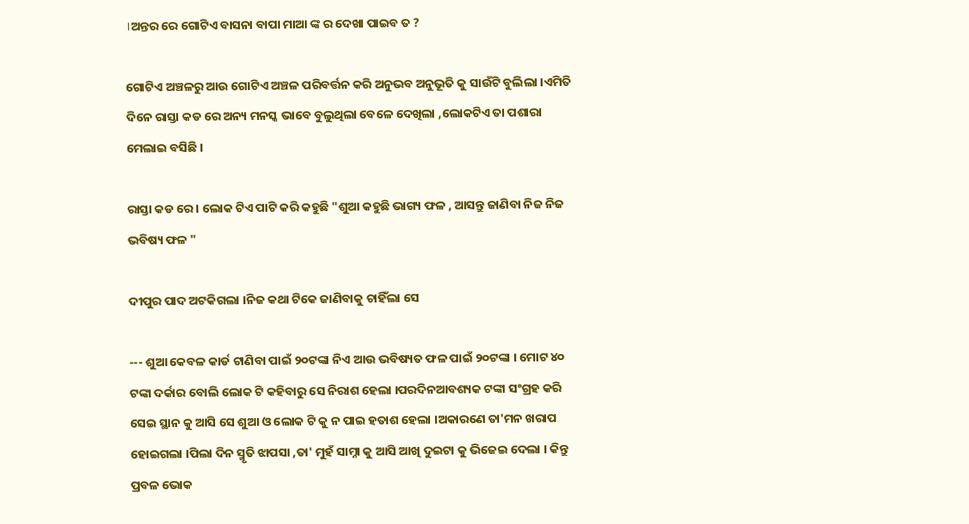।ଅନ୍ତର ରେ ଗୋଟିଏ ବାସନା ବାପା ମାଆ ଙ୍କ ର ଦେଖା ପାଇବ ତ ?

ଗୋଟିଏ ଅଞ୍ଚଳରୁ ଆଉ ଗୋଟିଏ ଅଞ୍ଚଳ ପରିବର୍ତ୍ତନ କରି ଅନୁଭବ ଅନୁଭୂତି କୁ ସାଉଁଟି ବୁଲିଲା ।ଏମିତି ଦିନେ ରାସ୍ତା କଡ ରେ ଅନ୍ୟ ମନସ୍କ ଭାବେ ବୁଲୁଥିଲା ବେଳେ ଦେଖିଲା ,ଲୋକଟିଏ ତା ପଶାରା ମେଲାଇ ବସିଛି ।

ରାସ୍ତା କଡ ରେ । ଲୋକ ଟିଏ ପାଟି କରି କହୁଛି "ଶୁଆ କହୁଛି ଭାଗ୍ୟ ଫଳ , ଆସନ୍ତୁ ଜାଣିବା ନିଜ ନିଜ ଭବିଷ୍ୟ ଫଳ "

ଦୀପୁର ପାଦ ଅଟକିଗଲା ।ନିଜ କଥା ଟିକେ ଜାଣିବାକୁ ଚାହିଁଲା ସେ

--- ଶୁଆ କେବଳ କାର୍ଡ ଟାଣିବା ପାଇଁ ୨୦ଟଙ୍କା ନିଏ ଆଉ ଭବିଷ୍ୟତ ଫଳ ପାଇଁ ୨୦ଟଙ୍କା । ମୋଟ ୪୦ ଟଙ୍କା ଦର୍କାର ବୋଲି ଲୋକ ଟି କହିବାରୁ ସେ ନିରାଶ ହେଲା ।ପରଦିନଆବଶ୍ୟକ ଟଙ୍କା ସଂଗ୍ରହ କରି ସେଇ ସ୍ଥାନ କୁ ଆସି ସେ ଶୁଆ ଓ ଲୋକ ଟି କୁ ନ ପାଇ ହତାଶ ହେଲା ।ଅକାରଣେ ତା'ମନ ଖରାପ ହୋଇଗଲା ।ପିଲା ଦିନ ସ୍ମୃତି ଝାପସା ,ତା' ମୁହଁ ସାମ୍ନା କୁ ଆସି ଆଖି ଦୁଇଟା କୁ ଭିଜେଇ ଦେଲା । କିନ୍ତୁ ପ୍ରବଳ ଭୋକ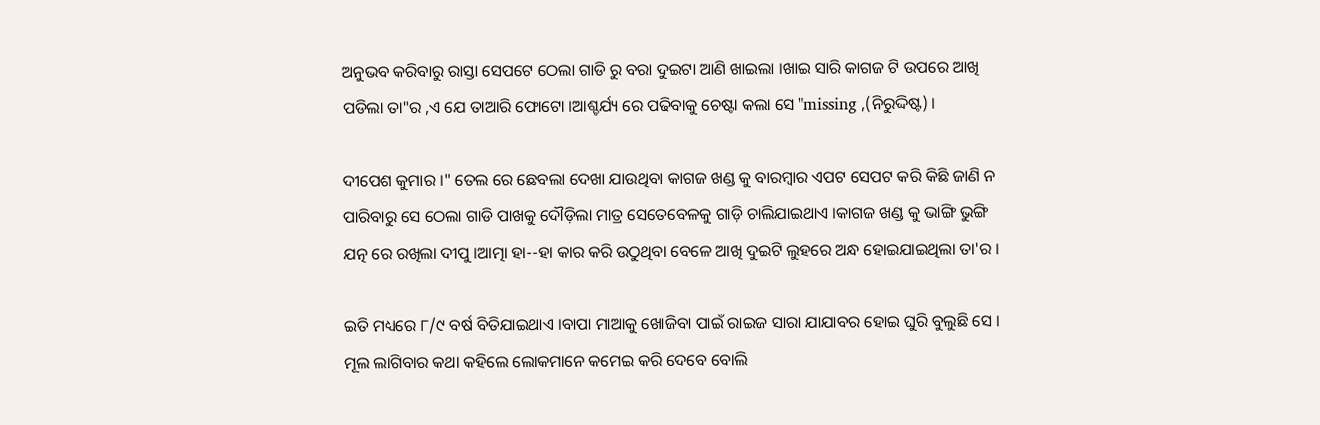ଅନୁଭବ କରିବାରୁ ରାସ୍ତା ସେପଟେ ଠେଲା ଗାଡି ରୁ ବରା ଦୁଇଟା ଆଣି ଖାଇଲା ।ଖାଇ ସାରି କାଗଜ ଟି ଉପରେ ଆଖି ପଡିଲା ତା"ର ,ଏ ଯେ ତାଆରି ଫୋଟୋ ।ଆଶ୍ଚର୍ଯ୍ୟ ରେ ପଢିବାକୁ ଚେଷ୍ଟା କଲା ସେ "missing ,(ନିରୁଦ୍ଦିଷ୍ଟ) ।

ଦୀପେଶ କୁମାର ।" ତେଲ ରେ ଛେବଲା ଦେଖା ଯାଉଥିବା କାଗଜ ଖଣ୍ଡ କୁ ବାରମ୍ବାର ଏପଟ ସେପଟ କରି କିଛି ଜାଣି ନ ପାରିବାରୁ ସେ ଠେଲା ଗାଡି ପାଖକୁ ଦୌଡ଼ିଲା ମାତ୍ର ସେତେବେଳକୁ ଗାଡ଼ି ଚାଲିଯାଇଥାଏ ।କାଗଜ ଖଣ୍ଡ କୁ ଭାଙ୍ଗି ଭୁଙ୍ଗି ଯତ୍ନ ରେ ରଖିଲା ଦୀପୁ ।ଆତ୍ମା ହା--ହା କାର କରି ଉଠୁଥିବା ବେଳେ ଆଖି ଦୁଇଟି ଲୁହରେ ଅନ୍ଧ ହୋଇଯାଇଥିଲା ତା'ର ।

ଇତି ମଧ୍ୟରେ ୮/୯ ବର୍ଷ ବିତିଯାଇଥାଏ ।ବାପା ମାଆକୁ ଖୋଜିବା ପାଇଁ ରାଇଜ ସାରା ଯାଯାବର ହୋଇ ଘୁରି ବୁଲୁଛି ସେ । ମୂଲ ଲାଗିବାର କଥା କହିଲେ ଲୋକମାନେ କମେଇ କରି ଦେବେ ବୋଲି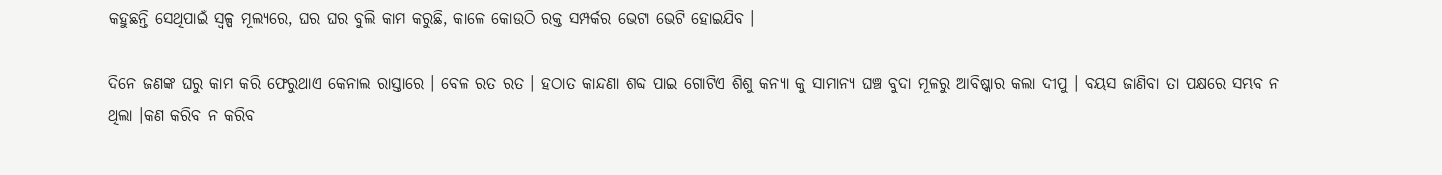କହୁଛନ୍ତି ସେଥିପାଇଁ ସ୍ୱଳ୍ପ ମୂଲ୍ୟରେ, ଘର ଘର ବୁଲି କାମ କରୁଛି, କାଳେ କୋଉଠି ରକ୍ତ ସମ୍ପର୍କର ଭେଟା ଭେଟି ହୋଇଯିବ ।

ଦିନେ ଜଣଙ୍କ ଘରୁ କାମ କରି ଫେରୁଥାଏ କେନାଲ ରାସ୍ତାରେ । ବେଳ ରତ ରତ । ହଠାତ କାନ୍ଦଣା ଶବ୍ଦ ପାଇ ଗୋଟିଏ ଶିଶୁ କନ୍ୟା କୁ ସାମାନ୍ୟ ଘଞ୍ଚ ବୁଦା ମୂଳରୁ ଆବିଷ୍କାର କଲା ଦୀପୁ । ବୟସ ଜାଣିବା ତା ପକ୍ଷରେ ସମ୍ଭବ ନ ଥିଲା ।କଣ କରିବ ନ କରିବ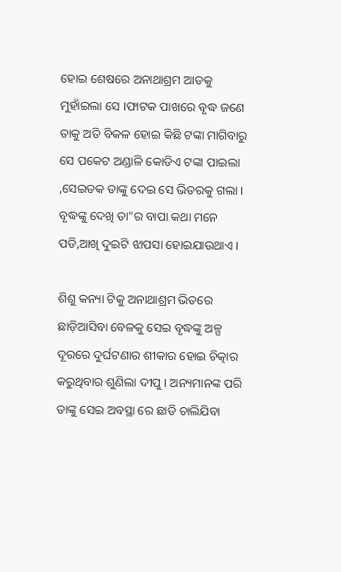ହୋଇ ଶେଷରେ ଅନାଥାଶ୍ରମ ଆଡକୁ ମୁହାଁଇଲା ସେ ।ଫାଟକ ପାଖରେ ବୃଦ୍ଧ ଜଣେ ତାକୁ ଅତି ବିକଳ ହୋଇ କିଛି ଟଙ୍କା ମାଗିବାରୁ ସେ ପକେଟ ଅଣ୍ଡାଳି କୋଡିଏ ଟଙ୍କା ପାଇଲା ,ସେଇତକ ତାଙ୍କୁ ଦେଇ ସେ ଭିତରକୁ ଗଲା । ବୃଦ୍ଧଙ୍କୁ ଦେଖି ତା"ର ବାପା କଥା ମନେ ପଡି,ଆଖି ଦୁଇଟି ଝାପସା ହୋଇଯାଉଥାଏ ।

ଶିଶୁ କନ୍ୟା ଟିକୁ ଅନାଥାଶ୍ରମ ଭିତରେ ଛାଡ଼ିଆସିବା ବେଳକୁ ସେଇ ବୃଦ୍ଧଙ୍କୁ ଅଳ୍ପ ଦୂରରେ ଦୁର୍ଘଟଣାର ଶୀକାର ହୋଇ ଚିତ୍କାର କରୁଥିବାର ଶୁଣିଲା ଦୀପୁ । ଅନ୍ୟମାନଙ୍କ ପରି ତାଙ୍କୁ ସେଇ ଅବସ୍ଥା ରେ ଛାଡି ଚାଲିଯିବା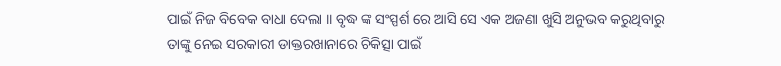ପାଇଁ ନିଜ ବିବେକ ବାଧା ଦେଲା ।। ବୃଦ୍ଧ ଙ୍କ ସଂସ୍ପର୍ଶ ରେ ଆସି ସେ ଏକ ଅଜଣା ଖୁସି ଅନୁଭବ କରୁଥିବାରୁ ତାଙ୍କୁ ନେଇ ସରକାରୀ ଡାକ୍ତରଖାନାରେ ଚିକିତ୍ସା ପାଇଁ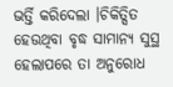ଭର୍ତ୍ତି କରିଦେଲା ।ଚିକିତ୍ସିତ ହେଉଥିବା ବୃଦ୍ଧ ସାମାନ୍ୟ ସୁସ୍ଥ ହେଲାପରେ ତା ଅନୁରୋଧ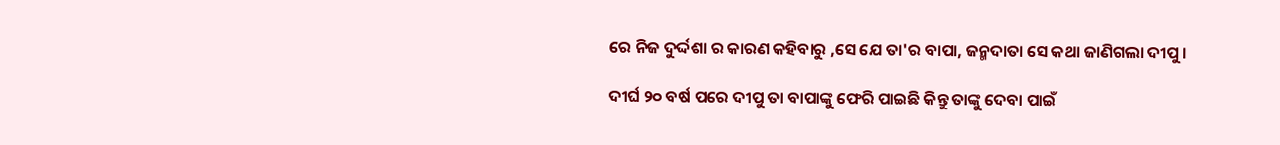ରେ ନିଜ ଦୁର୍ଦ୍ଦଶା ର କାରଣ କହିବାରୁ ,ସେ ଯେ ତା'ର ବାପା, ଜନ୍ମଦାତା ସେ କଥା ଜାଣିଗଲା ଦୀପୁ ।

ଦୀର୍ଘ ୨୦ ବର୍ଷ ପରେ ଦୀପୁ ତା ବାପାଙ୍କୁ ଫେରି ପାଇଛି କିନ୍ତୁ ତାଙ୍କୁ ଦେବା ପାଇଁ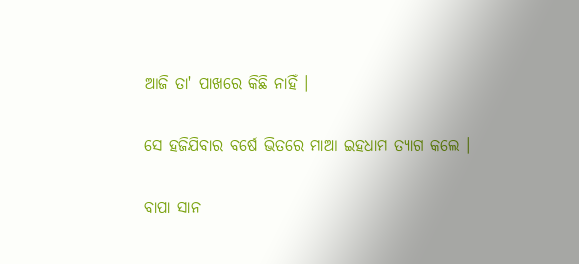ଆଜି ତା' ପାଖରେ କିଛି ନାହିଁ ।

ସେ ହଜିଯିବାର ବର୍ଷେ ଭିତରେ ମାଆ ଇହଧାମ ତ୍ୟାଗ କଲେ ।

ବାପା ସାନ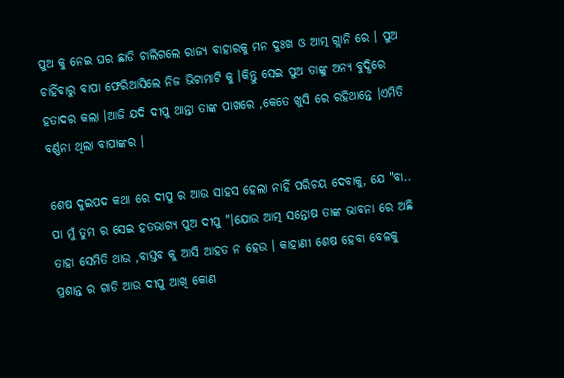ପୁଅ କୁ ନେଇ ଘର ଛାଡି ଚାଲିଗଲେ ରାଜ୍ୟ ବାହାରକୁ ମନ ଦୁଃଖ ଓ ଆତ୍ମ ଗ୍ଲାନି ରେ । ପୁଅ ଚାହିଁବାରୁ ବାପା ଫେରିଆସିଲେ ନିଜ ଭିଟାମାଟି କୁ ।କିନ୍ତୁ ସେଇ ପୁଅ ତାଙ୍କୁ ଅନ୍ୟ ବୁଦ୍ଧିରେ ହତାଦର କଲା ।ଆଜି ଯଦି ଦୀପୁ ଥାନ୍ତା ତାଙ୍କ ପାଖରେ ,କେତେ ଖୁସି ରେ ରହିଥାନ୍ତେ ।ଏମିତି ବର୍ଣ୍ଣନା ଥିଲା ବାପାଙ୍କର ।

ଶେଷ ଦୁଇପଦ କଥା ରେ ଦୀପୁ ର ଆଉ ସାହସ ହେଲା ନାହିଁ ପରିଚୟ ଦେବାକୁ, ଯେ "ବା.. ପା ମୁଁ ତୁମ ର ସେଇ ହତଭାଗ୍ୟ ପୁଅ ଦୀପୁ "।ଯୋଉ ଆତ୍ମ ସନ୍ତୋଷ ତାଙ୍କ ଭାବନା ରେ ଅଛି ତାହା ସେମିତି ଥାଉ ,ବାସ୍ତବ କୁ ଆସି ଆହତ ନ ହେଉ । କାହାଣୀ ଶେଷ ହେବା ବେଳକୁ ପ୍ରଶାନ୍ତ ର ଗାଡି ଆଉ ଦୀପୁ ଆଖି କୋଣ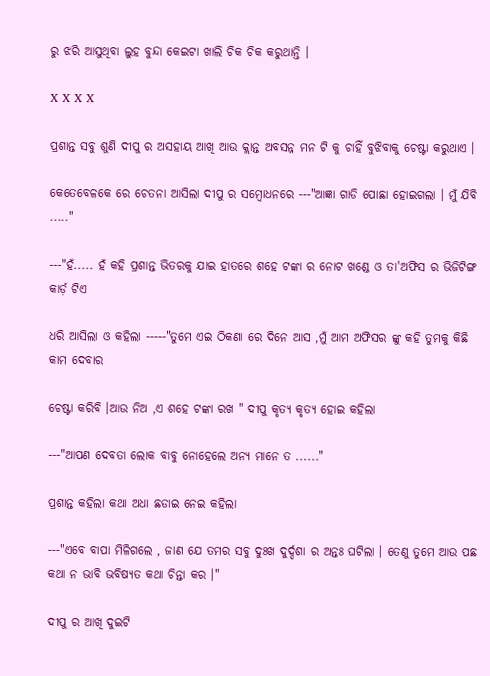ରୁ ଝରି ଆସୁଥିବା ଲୁହ ବୁନ୍ଦା କେଇଟା ଖାଲି ଚିକ ଚିକ କରୁଥାନ୍ତି ।

X X X X

ପ୍ରଶାନ୍ତ ସବୁ ଶୁଣି ଦୀପୁ ର ଅସହାୟ ଆଖି ଆଉ କ୍ଲାନ୍ତ ଅବସନ୍ନ ମନ ଟି କୁ ଚାହିଁ ବୁଝିବାକୁ ଚେଷ୍ଟା କରୁଥାଏ ।

କେତେବେଳକେ ରେ ଚେତନା ଆସିଲା ଦୀପୁ ର ସମ୍ବୋଧନରେ ---"ଆଜ୍ଞା ଗାଡି ପୋଛା ହୋଇଗଲା । ମୁଁ ଯିବି ....."

---"ହଁ..... ହଁ କହି ପ୍ରଶାନ୍ତ ଭିତରକୁ ଯାଇ ହାତରେ ଶହେ ଟଙ୍କା ର ନୋଟ ଖଣ୍ଡେ ଓ ତା'ଅଫିସ ର ଭିଜିଟିଙ୍ଗ କାର୍ଡ଼ ଟିଏ

ଧରି ଆସିଲା ଓ କହିଲା -----"ତୁମେ ଏଇ ଠିକଣା ରେ ଦିନେ ଆସ ,ମୁଁ ଆମ ଅଫିସର ଙ୍କୁ କହି ତୁମକୁ କିଛି କାମ ଦେବାର

ଚେଷ୍ଟା କରିବି ।ଆଉ ନିଅ ,ଏ ଶହେ ଟଙ୍କା ରଖ " ଦୀପୁ କୃତ୍ୟ କୃତ୍ୟ ହୋଇ କହିଲା

---"ଆପଣ ଦେବତା ଲୋକ ବାବୁ ନୋହେଲେ ଅନ୍ୟ ମାନେ ତ ......"

ପ୍ରଶାନ୍ତ କହିଲା କଥା ଅଧା ଛଡାଇ ନେଇ କହିଲା

---"ଏବେ ବାପା ମିଳିଗଲେ , ଜାଣ ଯେ ତମର ସବୁ ଦୁଃଖ ଦୁର୍ଦ୍ଦଶା ର ଅନ୍ତଃ ଘଟିଲା । ତେଣୁ ତୁମେ ଆଉ ପଛ କଥା ନ ଭାବି ଭବିଷ୍ୟତ କଥା ଚିନ୍ତା କର ।"

ଦୀପୁ ର ଆଖି ଦୁଇଟି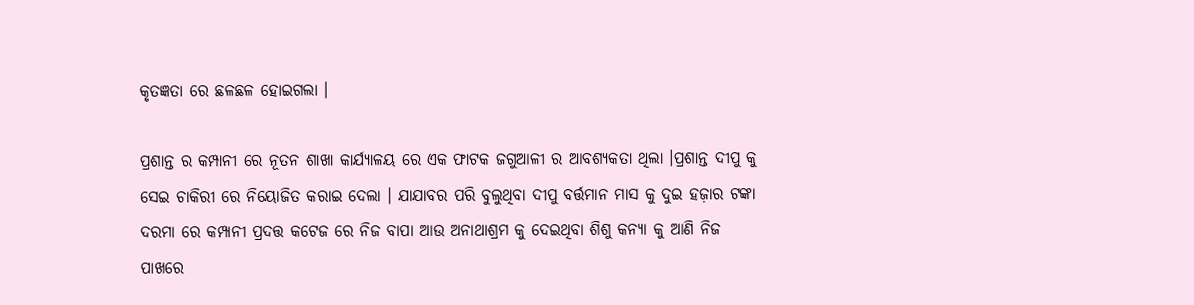କୃତଜ୍ଞତା ରେ ଛଳଛଳ ହୋଇଗଲା ।

ପ୍ରଶାନ୍ତ ର କମ୍ପାନୀ ରେ ନୂତନ ଶାଖା କାର୍ଯ୍ୟାଳୟ ରେ ଏକ ଫାଟକ ଜଗୁଆଳୀ ର ଆବଶ୍ୟକତା ଥିଲା ।ପ୍ରଶାନ୍ତ ଦୀପୁ କୁ ସେଇ ଚାକିରୀ ରେ ନିୟୋଜିତ କରାଇ ଦେଲା । ଯାଯାବର ପରି ବୁଲୁଥିବା ଦୀପୁ ବର୍ତ୍ତମାନ ମାସ କୁ ଦୁଇ ହଜ଼ାର ଟଙ୍କା ଦରମା ରେ କମ୍ପାନୀ ପ୍ରଦତ୍ତ କଟେଜ ରେ ନିଜ ବାପା ଆଉ ଅନାଥାଶ୍ରମ କୁ ଦେଇଥିବା ଶିଶୁ କନ୍ୟା କୁ ଆଣି ନିଜ ପାଖରେ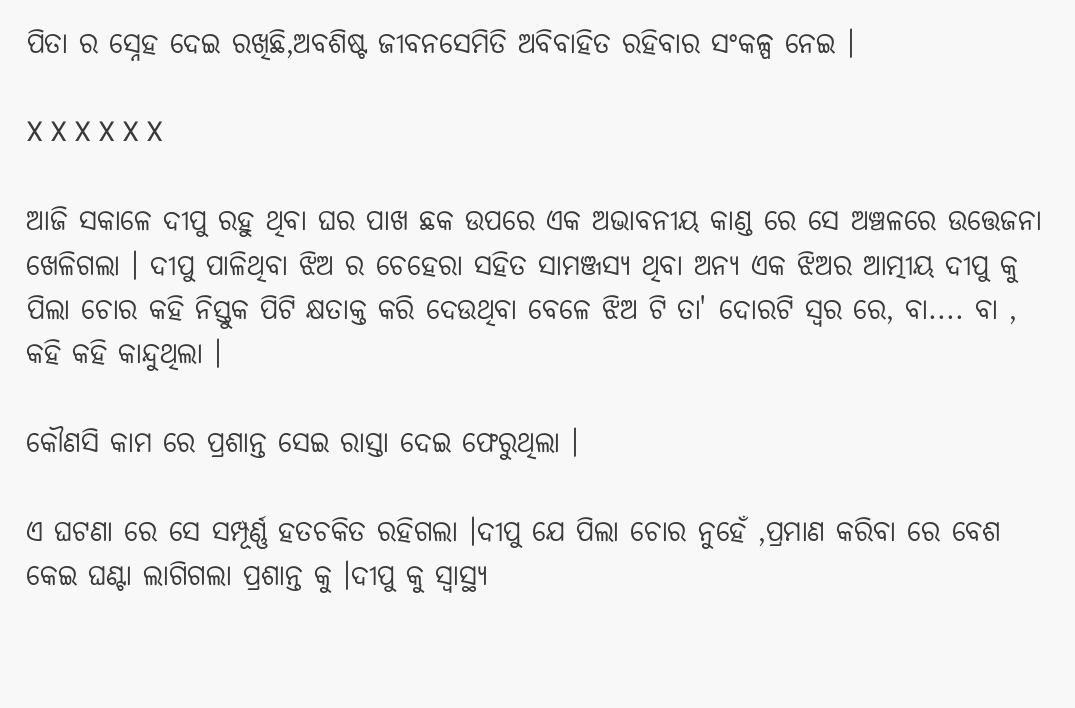ପିତା ର ସ୍ନେହ ଦେଇ ରଖିଛି,ଅବଶିଷ୍ଟ ଜୀବନସେମିତି ଅବିବାହିତ ରହିବାର ସଂକଳ୍ପ ନେଇ ।

X X X X X X

ଆଜି ସକାଳେ ଦୀପୁ ରହୁ ଥିବା ଘର ପାଖ ଛକ ଉପରେ ଏକ ଅଭାବନୀୟ କାଣ୍ଡ ରେ ସେ ଅଞ୍ଚଳରେ ଉତ୍ତେଜନା ଖେଳିଗଲା । ଦୀପୁ ପାଳିଥିବା ଝିଅ ର ଚେହେରା ସହିତ ସାମଞ୍ଜସ୍ୟ ଥିବା ଅନ୍ୟ ଏକ ଝିଅର ଆତ୍ମୀୟ ଦୀପୁ କୁ ପିଲା ଚୋର କହି ନିସ୍ତୁକ ପିଟି କ୍ଷତାକ୍ତ କରି ଦେଉଥିବା ବେଳେ ଝିଅ ଟି ତା' ଦୋରଟି ସ୍ୱର ରେ, ବା.... ବା , କହି କହି କାନ୍ଦୁଥିଲା ।

କୌଣସି କାମ ରେ ପ୍ରଶାନ୍ତ ସେଇ ରାସ୍ତା ଦେଇ ଫେରୁଥିଲା ।

ଏ ଘଟଣା ରେ ସେ ସମ୍ପୂର୍ଣ୍ଣ ହତଚକିତ ରହିଗଲା ।ଦୀପୁ ଯେ ପିଲା ଚୋର ନୁହେଁ ,ପ୍ରମାଣ କରିବା ରେ ବେଶ କେଇ ଘଣ୍ଟା ଲାଗିଗଲା ପ୍ରଶାନ୍ତ କୁ ।ଦୀପୁ କୁ ସ୍ୱାସ୍ଥ୍ୟ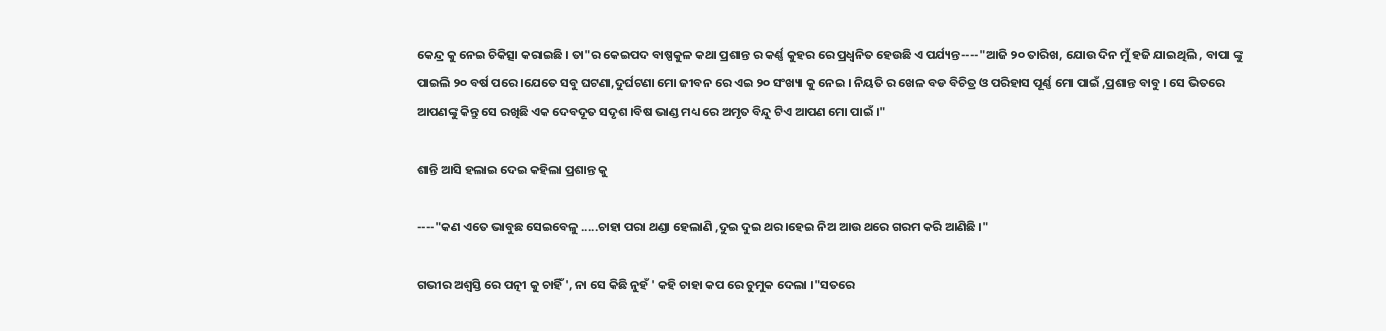କେନ୍ଦ୍ର କୁ ନେଇ ଚିକିତ୍ସା କରାଇଛି । ତା"ର କେଇପଦ ବାଷ୍ପକୁଳ କଥା ପ୍ରଶାନ୍ତ ର କର୍ଣ୍ଣ କୁହର ରେ ପ୍ରଧ୍ୱନିତ ହେଉଛି ଏ ପର୍ଯ୍ୟନ୍ତ----"ଆଜି ୨୦ ତାରିଖ, ଯୋଉ ଦିନ ମୁଁ ହଜି ଯାଇଥିଲି , ବାପା ଙ୍କୁ ପାଇଲି ୨୦ ବର୍ଷ ପରେ ।ଯେତେ ସବୁ ଘଟଣା,ଦୁର୍ଘଟଣା ମୋ ଜୀବନ ରେ ଏଇ ୨୦ ସଂଖ୍ୟା କୁ ନେଇ । ନିୟତି ର ଖେଳ ବଡ ବିଚିତ୍ର ଓ ପରିହାସ ପୂର୍ଣ୍ଣ ମୋ ପାଇଁ ,ପ୍ରଶାନ୍ତ ବାବୁ । ସେ ଭିତରେ ଆପଣଙ୍କୁ କିନ୍ତୁ ସେ ରଖିଛି ଏକ ଦେବଦୂତ ସଦୃଶ ।ବିଷ ଭାଣ୍ଡ ମଧ୍ୟ ରେ ଅମୃତ ବିନ୍ଦୁ ଟିଏ ଆପଣ ମୋ ପାଇଁ ।"

ଶାନ୍ତି ଆସି ହଲାଇ ଦେଇ କହିଲା ପ୍ରଶାନ୍ତ କୁ

----"କଣ ଏତେ ଭାବୁଛ ସେଇବେଳୁ .....ଚାହା ପରା ଥଣ୍ଡା ହେଲାଣି ,ଦୁଇ ଦୁଇ ଥର ।ହେଇ ନିଅ ଆଉ ଥରେ ଗରମ କରି ଆଣିଛି ।"

ଗଭୀର ଅଶ୍ୱସ୍ତି ରେ ପତ୍ନୀ କୁ ଚାହିଁ ', ନା ସେ କିଛି ନୁହଁ ' କହି ଚାହା କପ ରେ ଚୁମୁକ ଦେଲା ।"ସତରେ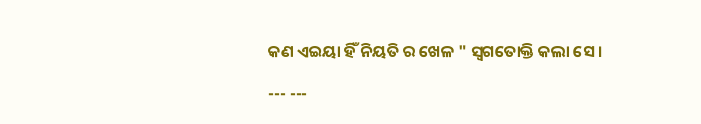କଣ ଏଇୟା ହିଁ ନିୟତି ର ଖେଳ " ସ୍ୱଗତୋକ୍ତି କଲା ସେ ।

--- ---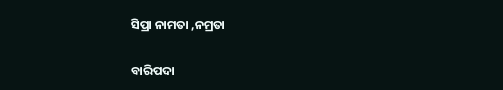ସିପ୍ରା ନାମତା ,ନମ୍ରତା

ବାରିପଦା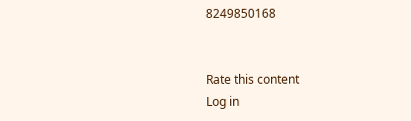8249850168


Rate this content
Log in